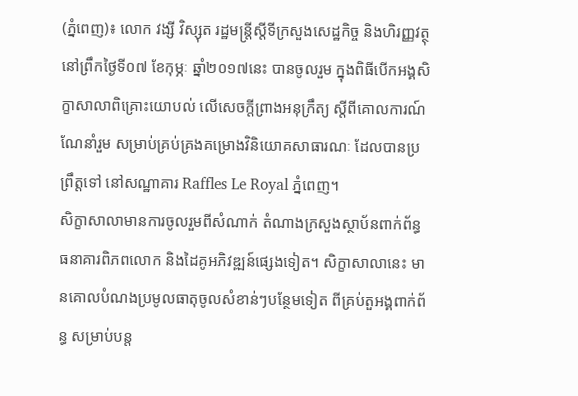(ភ្នំពេញ)៖ លោក វង្សី វិស្សុត រដ្ឋមន្រ្តីស្តីទីក្រសួងសេដ្ឋកិច្ច និងហិរញ្ញវត្ថុ នៅព្រឹកថ្ងៃទី០៧ ខែកុម្ភៈ ឆ្នាំ២០១៧នេះ បានចូលរួម ក្នុងពិធីបើកអង្គសិក្ខាសាលាពិគ្រោះយោបល់ លើសេចក្តីព្រាងអនុក្រឹត្យ ស្តីពីគោលការណ៍ណែនាំរួម សម្រាប់គ្រប់គ្រងគម្រោងវិនិយោគសាធារណៈ ដែលបានប្រព្រឹត្តទៅ នៅសណ្ឋាគារ Raffles Le Royal ភ្នំពេញ។
សិក្ខាសាលាមានការចូលរួមពីសំណាក់ តំណាងក្រសួងស្ថាប័នពាក់ព័ន្ធ ធនាគារពិភពលោក និងដៃគូអភិវឌ្ឍន៍ផ្សេងទៀត។ សិក្ខាសាលានេះ មានគោលបំណងប្រមូលធាតុចូលសំខាន់ៗបន្ថែមទៀត ពីគ្រប់តួអង្គពាក់ព័ន្ធ សម្រាប់បន្ត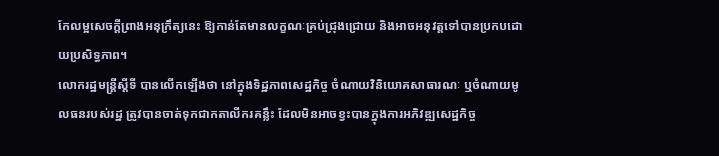កែលម្អសេចក្តីព្រាងអនុក្រឹត្យនេះ ឱ្យកាន់តែមានលក្ខណៈគ្រប់ជ្រុងជ្រោយ និងអាចអនុវត្តទៅបានប្រកបដោយប្រសិទ្ធភាព។
លោករដ្ឋមន្រ្តីស្តីទី បានលើកឡើងថា នៅក្នុងទិដ្ឋភាពសេដ្ឋកិច្ច ចំណាយវិនិយោគសាធារណៈ ឬចំណាយមូលធនរបស់រដ្ឋ ត្រូវបានចាត់ទុកជាកតាលីករគន្លឹះ ដែលមិនអាចខ្វះបានក្នុងការអភិវឌ្ឍសេដ្ឋកិច្ច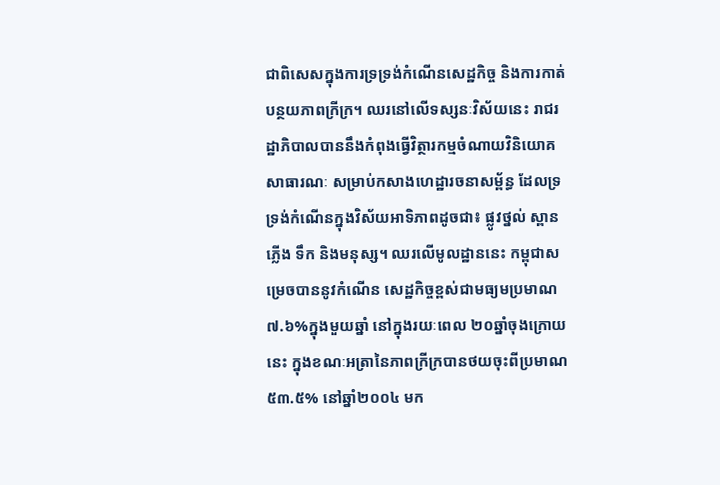ជាពិសេសក្នុងការទ្រទ្រង់កំណើនសេដ្ឋកិច្ច និងការកាត់បន្ថយភាពក្រីក្រ។ ឈរនៅលើទស្សនៈវិស័យនេះ រាជរដ្ឋាភិបាលបាននឹងកំពុងធ្វើវិត្ថារកម្មចំណាយវិនិយោគសាធារណៈ សម្រាប់កសាងហេដ្ឋារចនាសម្ព័ន្ធ ដែលទ្រទ្រង់កំណើនក្នុងវិស័យអាទិភាពដូចជា៖ ផ្លូវថ្នល់ ស្ពាន ភ្លើង ទឹក និងមនុស្ស។ ឈរលើមូលដ្ឋាននេះ កម្ពុជាសម្រេចបាននូវកំណើន សេដ្ឋកិច្ចខ្ពស់ជាមធ្យមប្រមាណ ៧.៦%ក្នុងមួយឆ្នាំ នៅក្នុងរយៈពេល ២០ឆ្នាំចុងក្រោយនេះ ក្នុងខណៈអត្រានៃភាពក្រីក្របានថយចុះពីប្រមាណ ៥៣.៥% នៅឆ្នាំ២០០៤ មក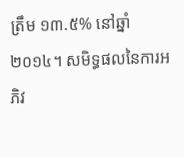ត្រឹម ១៣.៥% នៅឆ្នាំ២០១៤។ សមិទ្ធផលនៃការអភិវ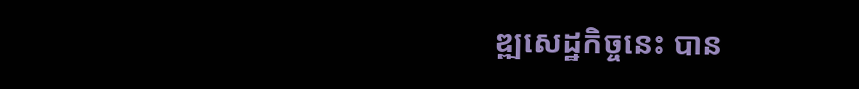ឌ្ឍសេដ្ឋកិច្ចនេះ បាន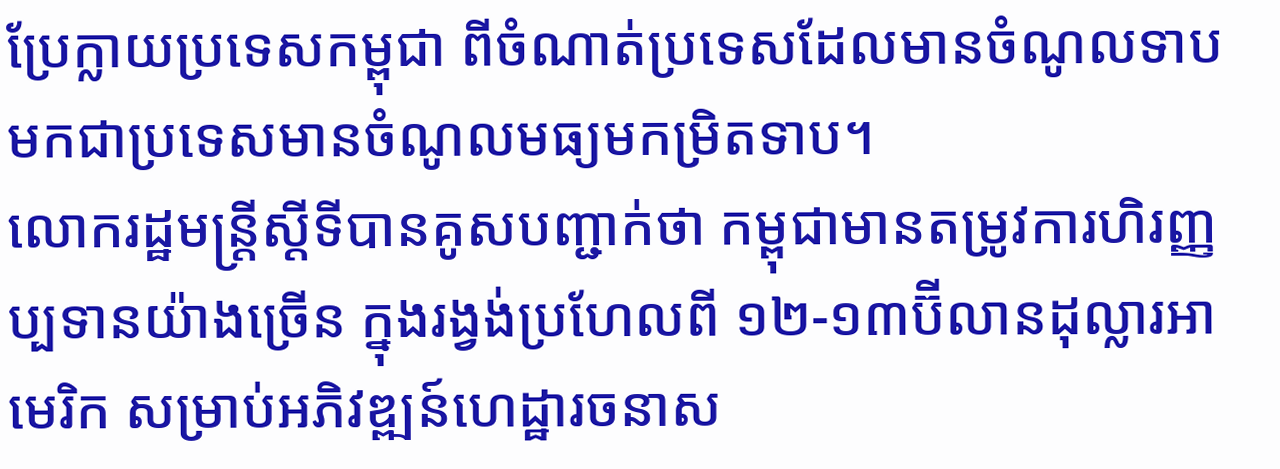ប្រែក្លាយប្រទេសកម្ពុជា ពីចំណាត់ប្រទេសដែលមានចំណូលទាប មកជាប្រទេសមានចំណូលមធ្យមកម្រិតទាប។
លោករដ្ឋមន្រ្តីស្តីទីបានគូសបញ្ជាក់ថា កម្ពុជាមានតម្រូវការហិរញ្ញប្បទានយ៉ាងច្រើន ក្នុងរង្វង់ប្រហែលពី ១២-១៣ប៊ីលានដុល្លារអាមេរិក សម្រាប់អភិវឌ្ឍន៍ហេដ្ឋារចនាស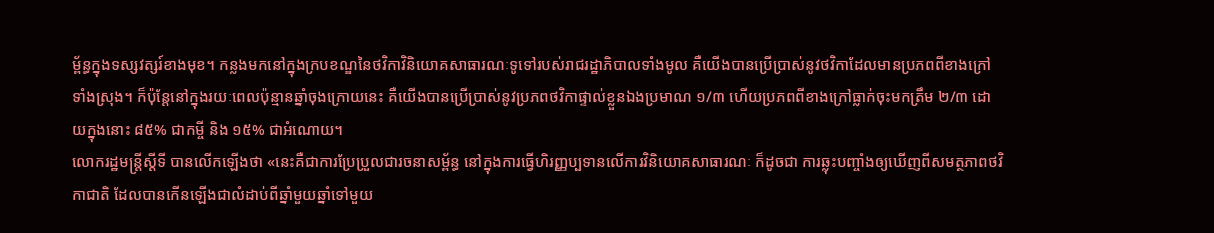ម្ព័ន្ធក្នុងទស្សវត្សរ៍ខាងមុខ។ កន្លងមកនៅក្នុងក្របខណ្ឌនៃថវិកាវិនិយោគសាធារណៈទូទៅរបស់រាជរដ្ឋាភិបាលទាំងមូល គឺយើងបានប្រើប្រាស់នូវថវិកាដែលមានប្រភពពីខាងក្រៅទាំងស្រុង។ ក៏ប៉ុន្តែនៅក្នុងរយៈពេលប៉ុន្មានឆ្នាំចុងក្រោយនេះ គឺយើងបានប្រើប្រាស់នូវប្រភពថវិកាផ្ទាល់ខ្លួនឯងប្រមាណ ១/៣ ហើយប្រភពពីខាងក្រៅធ្លាក់ចុះមកត្រឹម ២/៣ ដោយក្នុងនោះ ៨៥% ជាកម្ចី និង ១៥% ជាអំណោយ។
លោករដ្ឋមន្រ្តីស្តីទី បានលើកឡើងថា «នេះគឺជាការប្រែប្រួលជារចនាសម្ព័ន្ធ នៅក្នុងការធ្វើហិរញ្ញប្បទានលើការវិនិយោគសាធារណៈ ក៏ដូចជា ការឆ្លុះបញ្ចាំងឲ្យឃើញពីសមត្ថភាពថវិកាជាតិ ដែលបានកើនឡើងជាលំដាប់ពីឆ្នាំមួយឆ្នាំទៅមួយ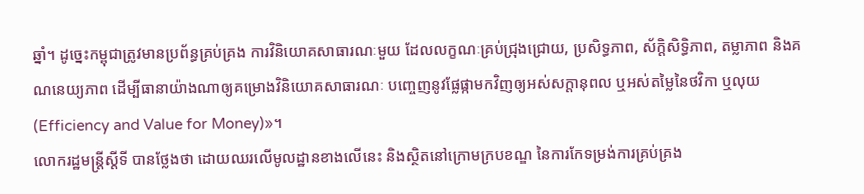ឆ្នាំ។ ដូច្នេះកម្ពុជាត្រូវមានប្រព័ន្ធគ្រប់គ្រង ការវិនិយោគសាធារណៈមួយ ដែលលក្ខណៈគ្រប់ជ្រុងជ្រោយ, ប្រសិទ្ធភាព, ស័ក្តិសិទ្ធិភាព, តម្លាភាព និងគណនេយ្យភាព ដើម្បីធានាយ៉ាងណាឲ្យគម្រោងវិនិយោគសាធារណៈ បញ្ចេញនូវផ្លែផ្កាមកវិញឲ្យអស់សក្តានុពល ឬអស់តម្លៃនៃថវិកា ឬលុយ (Efficiency and Value for Money)»។
លោករដ្ឋមន្រ្តីស្តីទី បានថ្លែងថា ដោយឈរលើមូលដ្ឋានខាងលើនេះ និងស្ថិតនៅក្រោមក្របខណ្ឌ នៃការកែទម្រង់ការគ្រប់គ្រង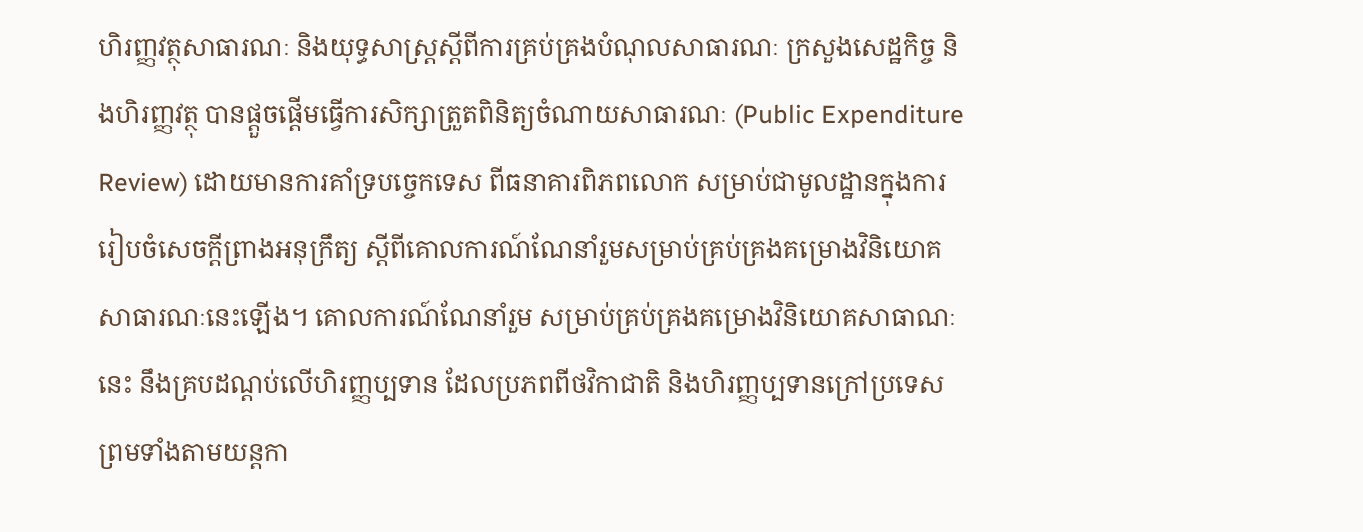ហិរញ្ញវត្ថុសាធារណៈ និងយុទ្ធសាស្រ្តស្តីពីការគ្រប់គ្រងបំណុលសាធារណៈ ក្រសួងសេដ្ឋកិច្ច និងហិរញ្ញវត្ថុ បានផ្តួចផ្តើមធ្វើការសិក្សាត្រួតពិនិត្យចំណាយសាធារណៈ (Public Expenditure Review) ដោយមានការគាំទ្របច្ចេកទេស ពីធនាគារពិភពលោក សម្រាប់ជាមូលដ្ឋានក្នុងការរៀបចំសេចក្តីព្រាងអនុក្រឹត្យ ស្តីពីគោលការណ៍ណែនាំរួមសម្រាប់គ្រប់គ្រងគម្រោងវិនិយោគសាធារណៈនេះឡើង។ គោលការណ៍ណែនាំរួម សម្រាប់គ្រប់គ្រងគម្រោងវិនិយោគសាធាណៈនេះ នឹងគ្របដណ្តប់លើហិរញ្ញប្បទាន ដែលប្រភពពីថវិកាជាតិ និងហិរញ្ញប្បទានក្រៅប្រទេស ព្រមទាំងតាមយន្តកា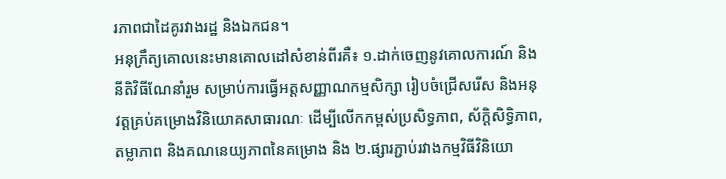រភាពជាដៃគូរវាងរដ្ឋ និងឯកជន។
អនុក្រឹត្យគោលនេះមានគោលដៅសំខាន់ពីរគឺ៖ ១.ដាក់ចេញនូវគោលការណ៍ និងនីតិវិធីណែនាំរួម សម្រាប់ការធ្វើអត្តសញ្ញាណកម្មសិក្សា រៀបចំជ្រើសរើស និងអនុវត្តគ្រប់គម្រោងវិនិយោគសាធារណៈ ដើម្បីលើកកម្ពស់ប្រសិទ្ធភាព, ស័ក្តិសិទ្ធិភាព, តម្លាភាព និងគណនេយ្យភាពនៃគម្រោង និង ២.ផ្សារភ្ជាប់រវាងកម្មវិធីវិនិយោ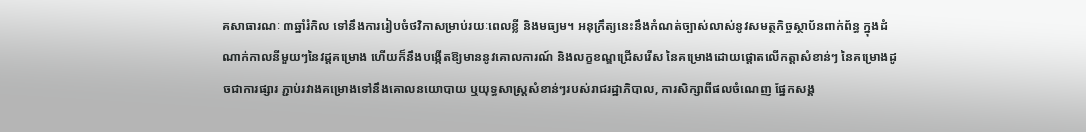គសាធារណៈ ៣ឆ្នាំរំកិល ទៅនឹងការរៀបចំថវិកាសម្រាប់រយៈពេលខ្លី និងមធ្យម។ អនុក្រឹត្យនេះនឹងកំណត់ច្បាស់លាស់នូវសមត្ថកិច្ចស្ថាប័នពាក់ព័ន្ធ ក្នុងដំណាក់កាលនីមួយៗនៃវដ្តគម្រោង ហើយក៏នឹងបង្កើតឱ្យមាននូវគោលការណ៍ និងលក្ខខណ្ឌជ្រើសរើស នៃគម្រោងដោយផ្តោតលើកត្តាសំខាន់ៗ នៃគម្រោងដូចជាការផ្សារ ភ្ជាប់រវាងគម្រោងទៅនឹងគោលនយោបាយ ឬយុទ្ធសាស្រ្តសំខាន់ៗរបស់រាជរដ្ឋាភិបាល, ការសិក្សាពីផលចំណេញ ផ្នែកសង្គ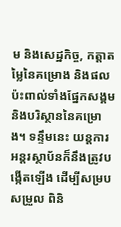ម និងសេដ្ឋកិច្ច, កត្តាតម្លៃនៃគម្រោង និងផលប៉ះពាល់ទាំងផ្នែកសង្គម និងបរិស្ថាននៃគម្រោង។ ទន្ទឹមនេះ យន្តការអន្តរស្ថាប័នក៏នឹងត្រូវបង្កើតឡើង ដើម្បីសម្របសម្រួល ពិនិ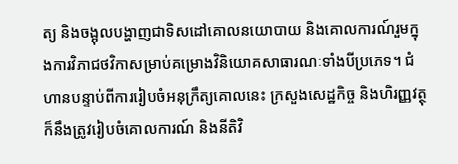ត្យ និងចង្អុលបង្ហាញជាទិសដៅគោលនយោបាយ និងគោលការណ៍រួមក្នុងការវិភាជថវិកាសម្រាប់គម្រោងវិនិយោគសាធារណៈទាំងបីប្រភេទ។ ជំហានបន្ទាប់ពីការរៀបចំអនុក្រឹត្យគោលនេះ ក្រសួងសេដ្ឋកិច្ច និងហិរញ្ញវត្ថុ ក៏នឹងត្រូវរៀបចំគោលការណ៍ និងនីតិវិ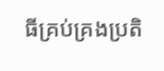ធីគ្រប់គ្រងប្រតិ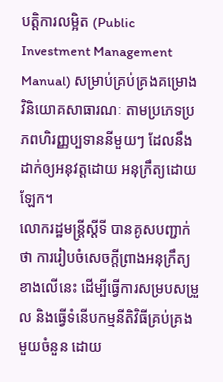បត្តិការលម្អិត (Public Investment Management Manual) សម្រាប់គ្រប់គ្រងគម្រោងវិនិយោគសាធារណៈ តាមប្រភេទប្រភពហិរញ្ញប្បទាននីមួយៗ ដែលនឹងដាក់ឲ្យអនុវត្តដោយ អនុក្រឹត្យដោយឡែក។
លោករដ្ឋមន្រ្តីស្តីទី បានគូសបញ្ជាក់ថា ការរៀបចំសេចក្តីព្រាងអនុក្រឹត្យខាងលើនេះ ដើម្បីធ្វើការសម្របសម្រួល និងធ្វើទំនើបកម្មនីតិវិធីគ្រប់គ្រងមួយចំនួន ដោយ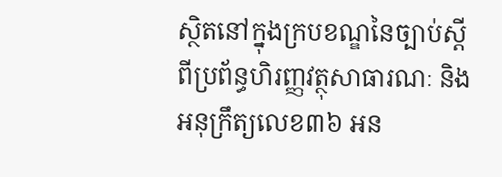ស្ថិតនៅក្នុងក្របខណ្ឌនៃច្បាប់ស្តីពីប្រព័ន្ធហិរញ្ញវត្ថុសាធារណៈ និងអនុក្រឹត្យលេខ៣៦ អន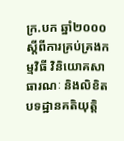ក្រ.បក ឆ្នាំ២០០០ ស្តីពីការគ្រប់គ្រងកម្មវិធី វិនិយោគសាធារណៈ និងលិខិតបទដ្ឋានគតិយុត្តិ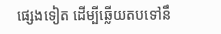ផ្សេងទៀត ដើម្បីឆ្លើយតបទៅនឹ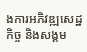ងការអភិវឌ្ឍសេដ្ឋកិច្ច និងសង្គម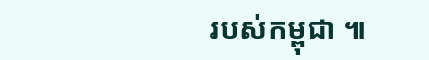របស់កម្ពុជា ៕